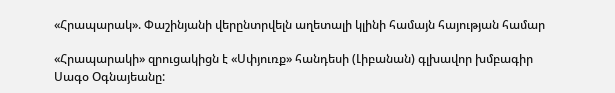«Հրապարակ». Փաշինյանի վերընտրվելն աղետալի կլինի համայն հայության համար

«Հրապարակի» զրուցակիցն է «Սփյուռք» հանդեսի (Լիբանան) գլխավոր խմբագիր Սագօ Օգնայեանը: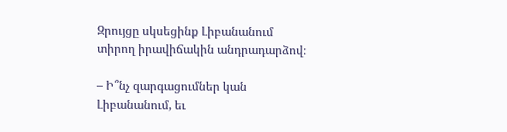Զրույցը սկսեցինք Լիբանանում տիրող իրավիճակին անդրադարձով։

– Ի՞նչ զարգացումներ կան Լիբանանում, եւ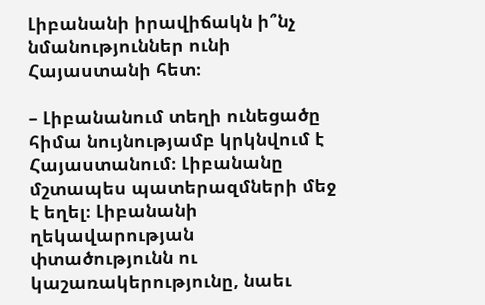Լիբանանի իրավիճակն ի՞նչ նմանություններ ունի Հայաստանի հետ։

– Լիբանանում տեղի ունեցածը հիմա նույնությամբ կրկնվում է Հայաստանում։ Լիբանանը մշտապես պատերազմների մեջ է եղել։ Լիբանանի ղեկավարության փտածությունն ու կաշառակերությունը, նաեւ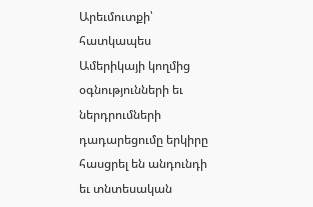Արեւմուտքի՝ հատկապես Ամերիկայի կողմից օգնությունների եւ ներդրումների դադարեցումը երկիրը հասցրել են անդունդի եւ տնտեսական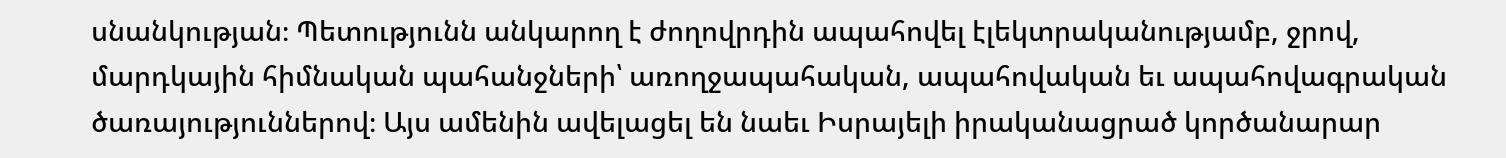սնանկության։ Պետությունն անկարող է ժողովրդին ապահովել էլեկտրականությամբ, ջրով, մարդկային հիմնական պահանջների՝ առողջապահական, ապահովական եւ ապահովագրական ծառայություններով։ Այս ամենին ավելացել են նաեւ Իսրայելի իրականացրած կործանարար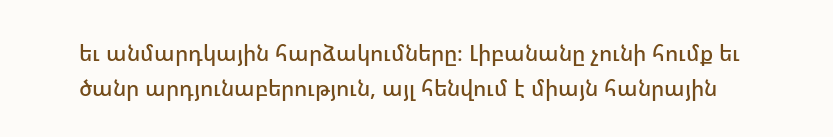եւ անմարդկային հարձակումները։ Լիբանանը չունի հումք եւ ծանր արդյունաբերություն, այլ հենվում է միայն հանրային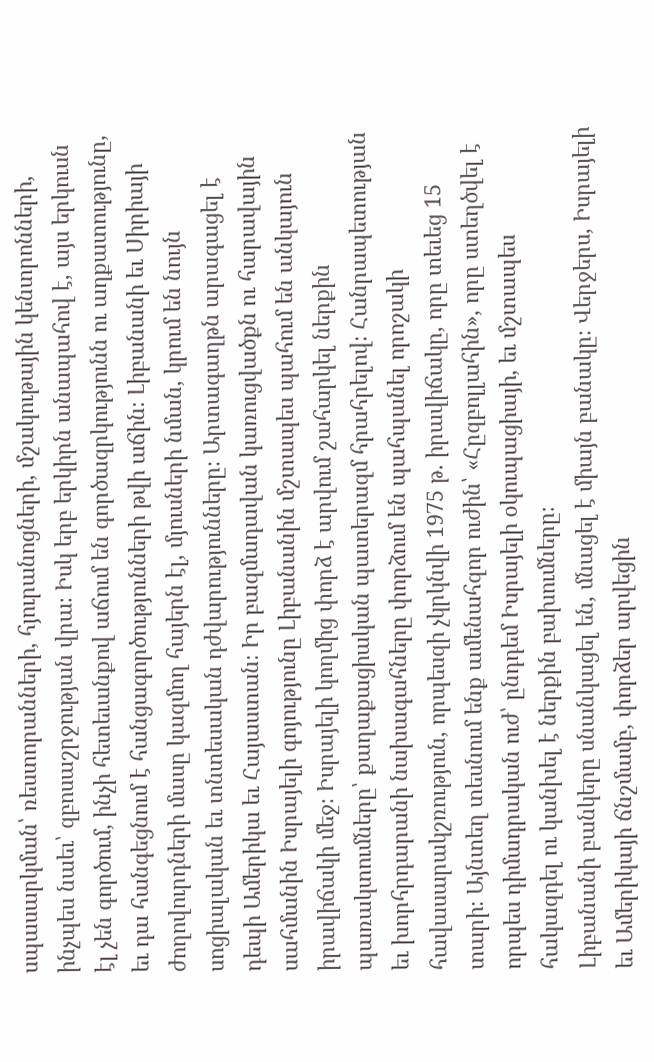սպասարկման՝ ռեստորանների, հյուրանոցների, մշակութային կենտրոնների, ինչպես նաեւ՝ զբոսաշրջության վրա։ Իսկ երբ երկիրն անապահով է, այս երկուսն էլ չեն գործում, ինչի հետեւանքով աճում են գործազրկությունն ու աղքատությունը, եւ դա հանգեցնում է հանցագործությունների թվի աճին։ Լիբանանի եւ Սիրիայի ժողովուրդների մասը կազմող հայերն էլ, մյուսների նման, կրում են նույն սոցիալական եւ տնտեսական դժվարությունները։ Արտագաղթն արագացել է դեպի Ամերիկա եւ Հայաստան։ Իր բազմադավան կառուցվածքն ու հարավային սահմանին Իսրայելի գոյությունը Լիբանանին մշտապես պահում են անկայուն իրավիճակի մեջ։ Իսրայելի կողմից փորձ է արվում շահարկել ներքին պառակտումները՝ քաղաքացիական պատերազմ հրահրելով։ Հանրապետության եւ խորհրդարանի նախագահները փորձում են պահպանել որոշակի հավասարակշռություն, որպեսզի չկրկնվի 1975 թ. իրավիճակը, որը տեւեց 15 տարի։ Այնտեղ տեսնում ենք ամենահզոր ուժին՝ «Հըզբոլլահին», որը ստեղծվել է որպես դիմադրական ուժ՝ ընդդեմ Իսրայելի օկուպացիայի, եւ մշտապես հակազդել ու կանխել է ներքին բախումները։
Լիբանանի բանկերը սնանկացել են, մնացել է միայն բանակը։ Վերջերս, Իսրայելի եւ Ամերիկայի ճնշմամբ, փորձեր արվեցին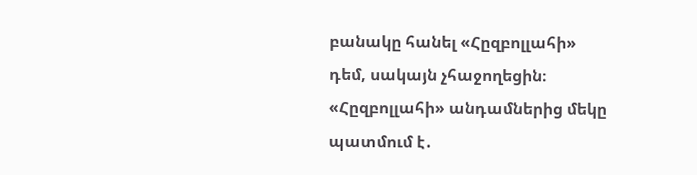բանակը հանել «Հըզբոլլահի» դեմ, սակայն չհաջողեցին։ «Հըզբոլլահի» անդամներից մեկը պատմում է․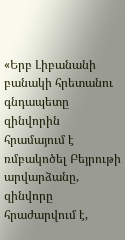«Երբ Լիբանանի բանակի հրետանու գնդապետը զինվորին հրամայում է ռմբակոծել Բեյրութի արվարձանը, զինվորը հրաժարվում է,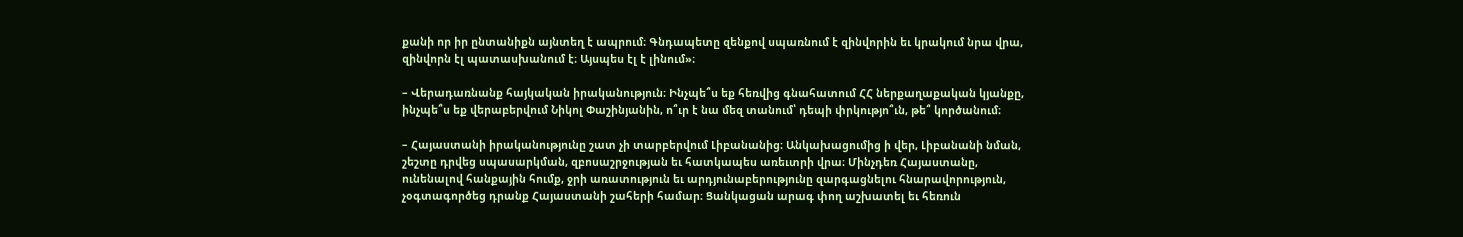քանի որ իր ընտանիքն այնտեղ է ապրում։ Գնդապետը զենքով սպառնում է զինվորին եւ կրակում նրա վրա, զինվորն էլ պատասխանում է։ Այսպես էլ է լինում»։

– Վերադառնանք հայկական իրականություն։ Ինչպե՞ս եք հեռվից գնահատում ՀՀ ներքաղաքական կյանքը, ինչպե՞ս եք վերաբերվում Նիկոլ Փաշինյանին, ո՞ւր է նա մեզ տանում՝ դեպի փրկությո՞ւն, թե՞ կործանում։

– Հայաստանի իրականությունը շատ չի տարբերվում Լիբանանից։ Անկախացումից ի վեր, Լիբանանի նման, շեշտը դրվեց սպասարկման, զբոսաշրջության եւ հատկապես առեւտրի վրա։ Մինչդեռ Հայաստանը, ունենալով հանքային հումք, ջրի առատություն եւ արդյունաբերությունը զարգացնելու հնարավորություն, չօգտագործեց դրանք Հայաստանի շահերի համար։ Ցանկացան արագ փող աշխատել եւ հեռուն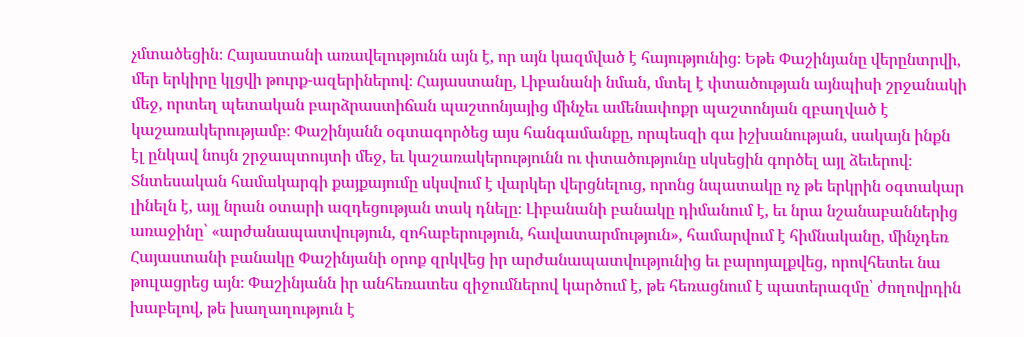չմտածեցին։ Հայաստանի առավելությունն այն է, որ այն կազմված է հայությունից։ Եթե Փաշինյանը վերընտրվի, մեր երկիրը կլցվի թուրք-ազերիներով։ Հայաստանը, Լիբանանի նման, մտել է փտածության այնպիսի շրջանակի մեջ, որտեղ պետական բարձրաստիճան պաշտոնյայից մինչեւ ամենափոքր պաշտոնյան զբաղված է կաշառակերությամբ։ Փաշինյանն օգտագործեց այս հանգամանքը, որպեսզի գա իշխանության, սակայն ինքն էլ ընկավ նույն շրջապտույտի մեջ, եւ կաշառակերությունն ու փտածությունը սկսեցին գործել այլ ձեւերով։ Տնտեսական համակարգի քայքայումը սկսվում է վարկեր վերցնելուց, որոնց նպատակը ոչ թե երկրին օգտակար լինելն է, այլ նրան օտարի ազդեցության տակ դնելը։ Լիբանանի բանակը դիմանում է, եւ նրա նշանաբաններից առաջինը՝ «արժանապատվություն, զոհաբերություն, հավատարմություն», համարվում է հիմնականը, մինչդեռ Հայաստանի բանակը Փաշինյանի օրոք զրկվեց իր արժանապատվությունից եւ բարոյալքվեց, որովհետեւ նա թուլացրեց այն։ Փաշինյանն իր անհեռատես զիջումներով կարծում է, թե հեռացնում է պատերազմը՝ ժողովրդին խաբելով, թե խաղաղություն է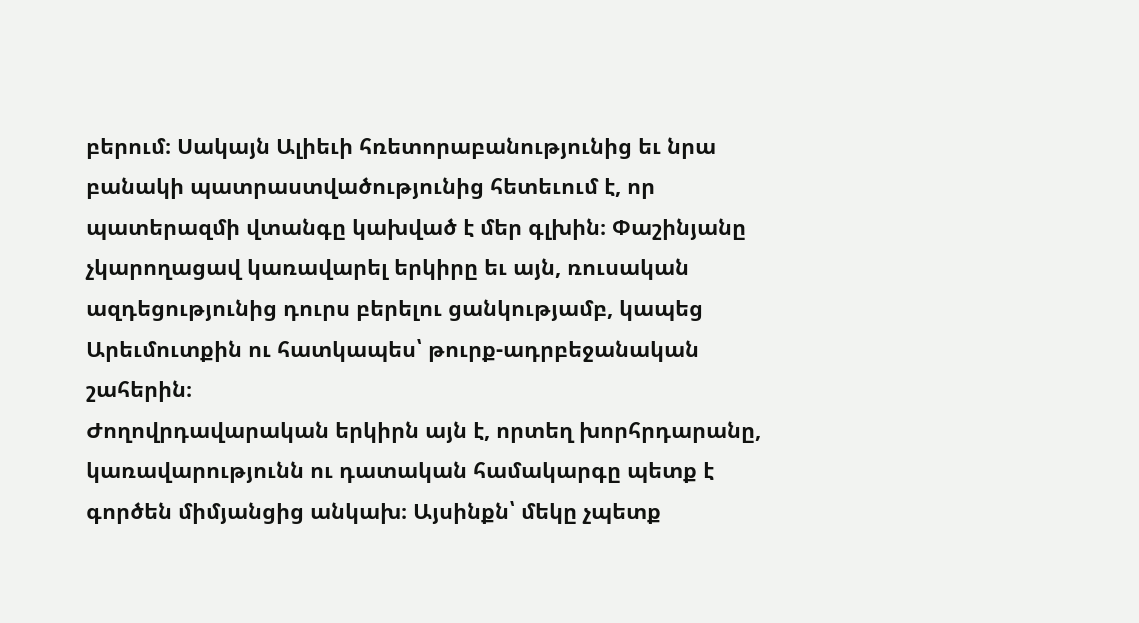բերում։ Սակայն Ալիեւի հռետորաբանությունից եւ նրա բանակի պատրաստվածությունից հետեւում է, որ պատերազմի վտանգը կախված է մեր գլխին։ Փաշինյանը չկարողացավ կառավարել երկիրը եւ այն, ռուսական ազդեցությունից դուրս բերելու ցանկությամբ, կապեց Արեւմուտքին ու հատկապես՝ թուրք-ադրբեջանական շահերին։
Ժողովրդավարական երկիրն այն է, որտեղ խորհրդարանը, կառավարությունն ու դատական համակարգը պետք է գործեն միմյանցից անկախ։ Այսինքն՝ մեկը չպետք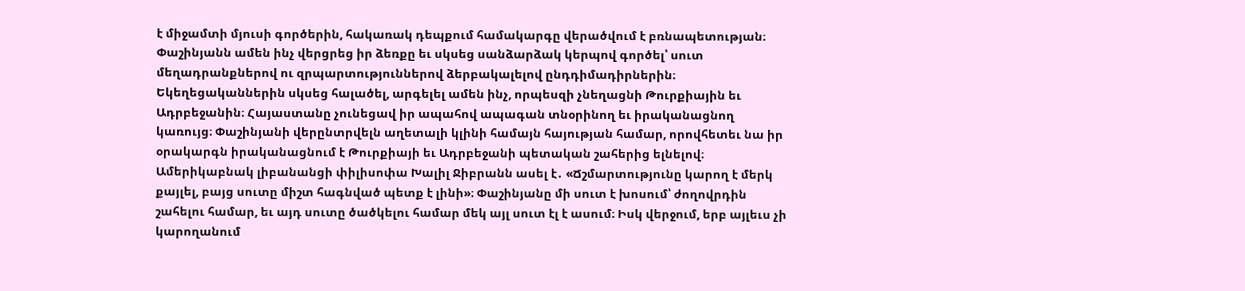է միջամտի մյուսի գործերին, հակառակ դեպքում համակարգը վերածվում է բռնապետության։ Փաշինյանն ամեն ինչ վերցրեց իր ձեռքը եւ սկսեց սանձարձակ կերպով գործել՝ սուտ մեղադրանքներով ու զրպարտություններով ձերբակալելով ընդդիմադիրներին։ Եկեղեցականներին սկսեց հալածել, արգելել ամեն ինչ, որպեսզի չնեղացնի Թուրքիային եւ Ադրբեջանին։ Հայաստանը չունեցավ իր ապահով ապագան տնօրինող եւ իրականացնող կառույց։ Փաշինյանի վերընտրվելն աղետալի կլինի համայն հայության համար, որովհետեւ նա իր օրակարգն իրականացնում է Թուրքիայի եւ Ադրբեջանի պետական շահերից ելնելով։ Ամերիկաբնակ լիբանանցի փիլիսոփա Խալիլ Ջիբրանն ասել է․ «Ճշմարտությունը կարող է մերկ քայլել, բայց սուտը միշտ հագնված պետք է լինի»։ Փաշինյանը մի սուտ է խոսում՝ ժողովրդին շահելու համար, եւ այդ սուտը ծածկելու համար մեկ այլ սուտ էլ է ասում։ Իսկ վերջում, երբ այլեւս չի կարողանում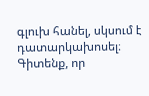գլուխ հանել, սկսում է դատարկախոսել։ Գիտենք, որ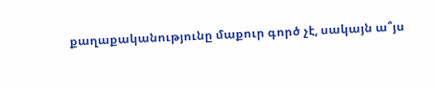քաղաքականությունը մաքուր գործ չէ, սակայն ա՞յս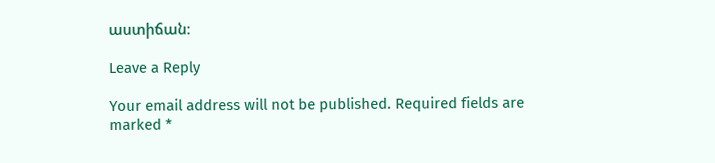աստիճան։

Leave a Reply

Your email address will not be published. Required fields are marked *